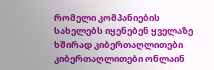რომელი კომპანიების სახელებს იყენებენ ყველაზე ხშირად კიბერთაღლითები
კიბერთაღლითები ონლაინ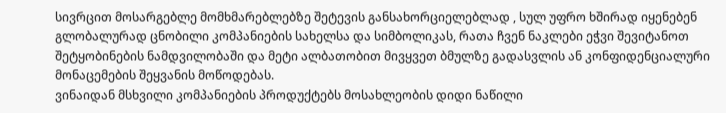სივრცით მოსარგებლე მომხმარებლებზე შეტევის განსახორციელებლად , სულ უფრო ხშირად იყენებენ გლობალურად ცნობილი კომპანიების სახელსა და სიმბოლიკას, რათა ჩვენ ნაკლები ეჭვი შევიტანოთ შეტყობინების ნამდვილობაში და მეტი ალბათობით მივყვეთ ბმულზე გადასვლის ან კონფიდენციალური მონაცემების შეყვანის მოწოდებას.
ვინაიდან მსხვილი კომპანიების პროდუქტებს მოსახლეობის დიდი ნაწილი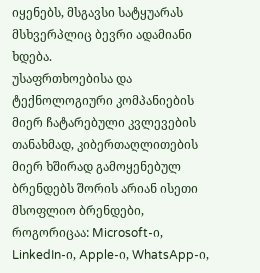იყენებს, მსგავსი სატყუარას მსხვერპლიც ბევრი ადამიანი ხდება.
უსაფრთხოებისა და ტექნოლოგიური კომპანიების მიერ ჩატარებული კვლევების თანახმად, კიბერთაღლითების მიერ ხშირად გამოყენებულ ბრენდებს შორის არიან ისეთი მსოფლიო ბრენდები, როგორიცაა: Microsoft-ი, LinkedIn-ი, Apple-ი, WhatsApp-ი,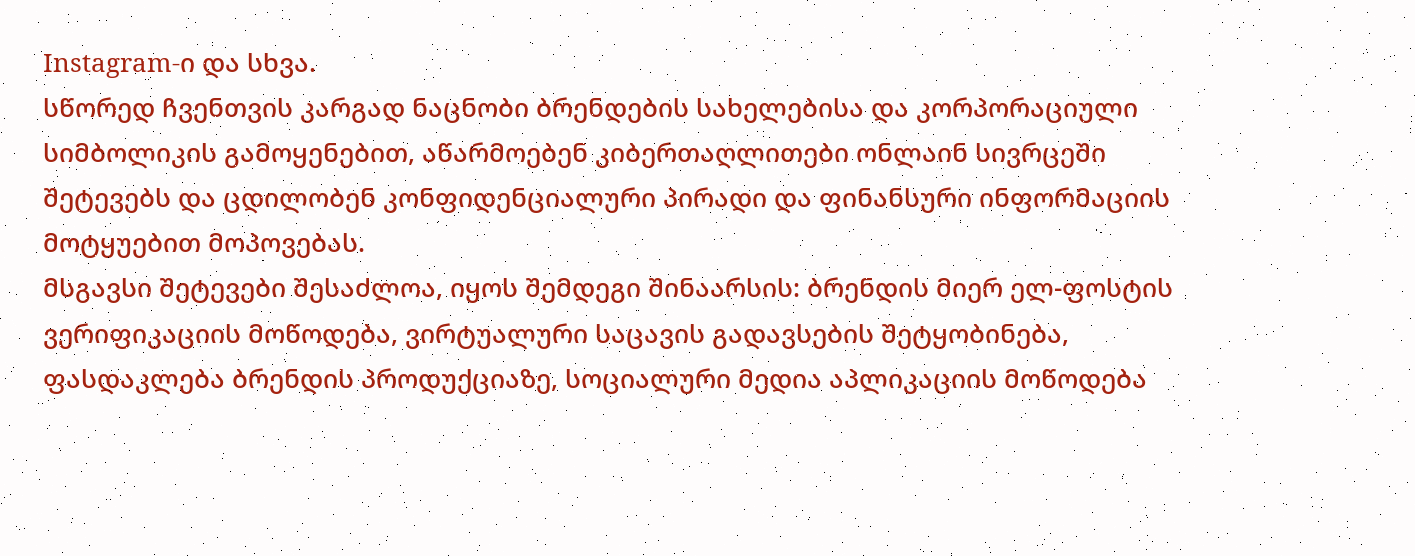Instagram-ი და სხვა.
სწორედ ჩვენთვის კარგად ნაცნობი ბრენდების სახელებისა და კორპორაციული სიმბოლიკის გამოყენებით, აწარმოებენ კიბერთაღლითები ონლაინ სივრცეში შეტევებს და ცდილობენ კონფიდენციალური პირადი და ფინანსური ინფორმაციის მოტყუებით მოპოვებას.
მსგავსი შეტევები შესაძლოა, იყოს შემდეგი შინაარსის: ბრენდის მიერ ელ-ფოსტის ვერიფიკაციის მოწოდება, ვირტუალური საცავის გადავსების შეტყობინება, ფასდაკლება ბრენდის პროდუქციაზე, სოციალური მედია აპლიკაციის მოწოდება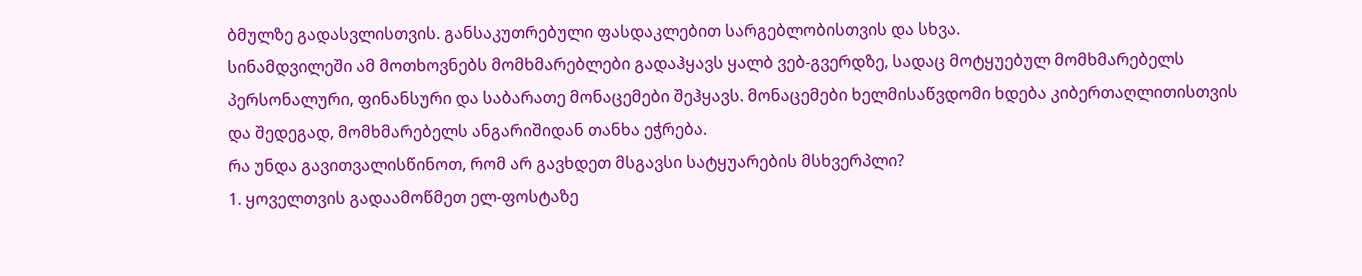ბმულზე გადასვლისთვის. განსაკუთრებული ფასდაკლებით სარგებლობისთვის და სხვა.
სინამდვილეში ამ მოთხოვნებს მომხმარებლები გადაჰყავს ყალბ ვებ-გვერდზე, სადაც მოტყუებულ მომხმარებელს პერსონალური, ფინანსური და საბარათე მონაცემები შეჰყავს. მონაცემები ხელმისაწვდომი ხდება კიბერთაღლითისთვის და შედეგად, მომხმარებელს ანგარიშიდან თანხა ეჭრება.
რა უნდა გავითვალისწინოთ, რომ არ გავხდეთ მსგავსი სატყუარების მსხვერპლი?
1. ყოველთვის გადაამოწმეთ ელ-ფოსტაზე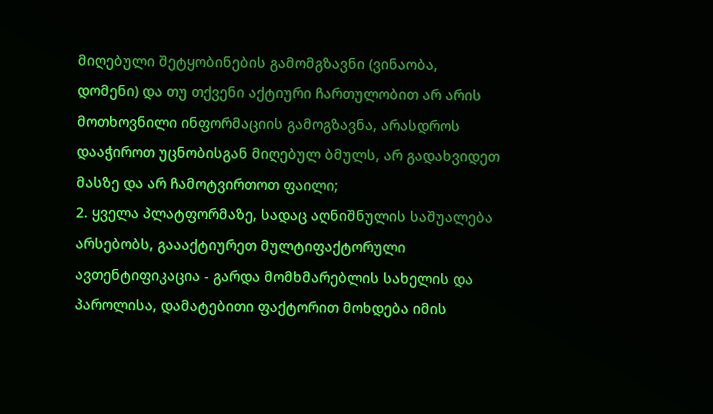მიღებული შეტყობინების გამომგზავნი (ვინაობა, დომენი) და თუ თქვენი აქტიური ჩართულობით არ არის მოთხოვნილი ინფორმაციის გამოგზავნა, არასდროს დააჭიროთ უცნობისგან მიღებულ ბმულს, არ გადახვიდეთ მასზე და არ ჩამოტვირთოთ ფაილი;
2. ყველა პლატფორმაზე, სადაც აღნიშნულის საშუალება არსებობს, გაააქტიურეთ მულტიფაქტორული ავთენტიფიკაცია - გარდა მომხმარებლის სახელის და პაროლისა, დამატებითი ფაქტორით მოხდება იმის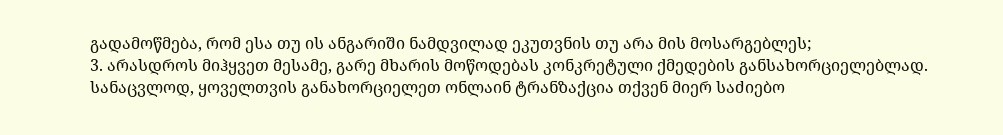გადამოწმება, რომ ესა თუ ის ანგარიში ნამდვილად ეკუთვნის თუ არა მის მოსარგებლეს;
3. არასდროს მიჰყვეთ მესამე, გარე მხარის მოწოდებას კონკრეტული ქმედების განსახორციელებლად. სანაცვლოდ, ყოველთვის განახორციელეთ ონლაინ ტრანზაქცია თქვენ მიერ საძიებო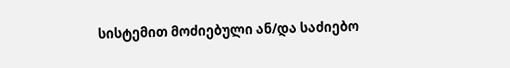სისტემით მოძიებული ან/და საძიებო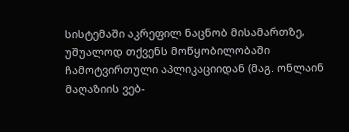სისტემაში აკრეფილ ნაცნობ მისამართზე, უშუალოდ თქვენს მოწყობილობაში ჩამოტვირთული აპლიკაციიდან (მაგ. ონლაინ მაღაზიის ვებ-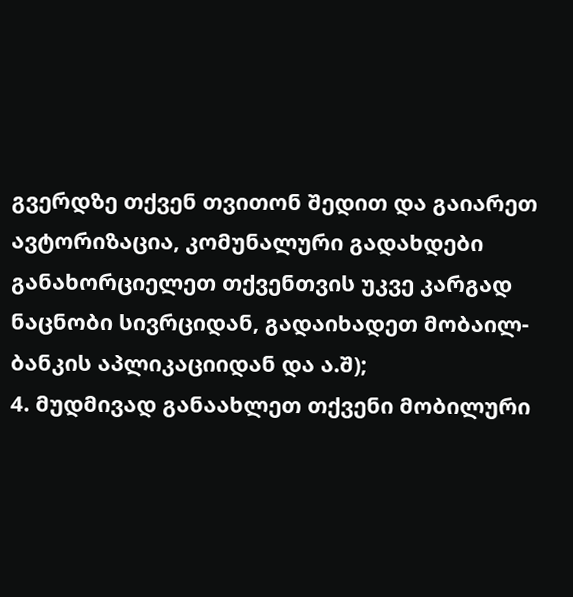გვერდზე თქვენ თვითონ შედით და გაიარეთ ავტორიზაცია, კომუნალური გადახდები განახორციელეთ თქვენთვის უკვე კარგად ნაცნობი სივრციდან, გადაიხადეთ მობაილ-ბანკის აპლიკაციიდან და ა.შ);
4. მუდმივად განაახლეთ თქვენი მობილური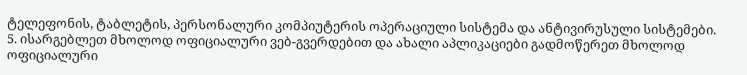ტელეფონის, ტაბლეტის, პერსონალური კომპიუტერის ოპერაციული სისტემა და ანტივირუსული სისტემები.
5. ისარგებლეთ მხოლოდ ოფიციალური ვებ-გვერდებით და ახალი აპლიკაციები გადმოწერეთ მხოლოდ ოფიციალური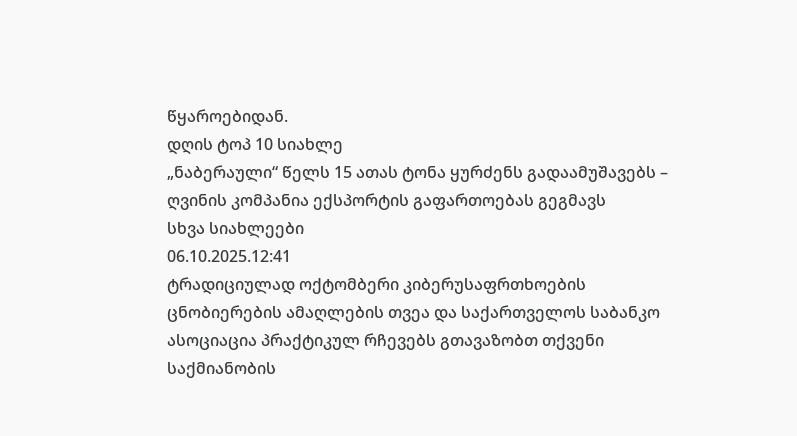წყაროებიდან.
დღის ტოპ 10 სიახლე
„ნაბერაული“ წელს 15 ათას ტონა ყურძენს გადაამუშავებს – ღვინის კომპანია ექსპორტის გაფართოებას გეგმავს
სხვა სიახლეები
06.10.2025.12:41
ტრადიციულად ოქტომბერი კიბერუსაფრთხოების ცნობიერების ამაღლების თვეა და საქართველოს საბანკო ასოციაცია პრაქტიკულ რჩევებს გთავაზობთ თქვენი საქმიანობის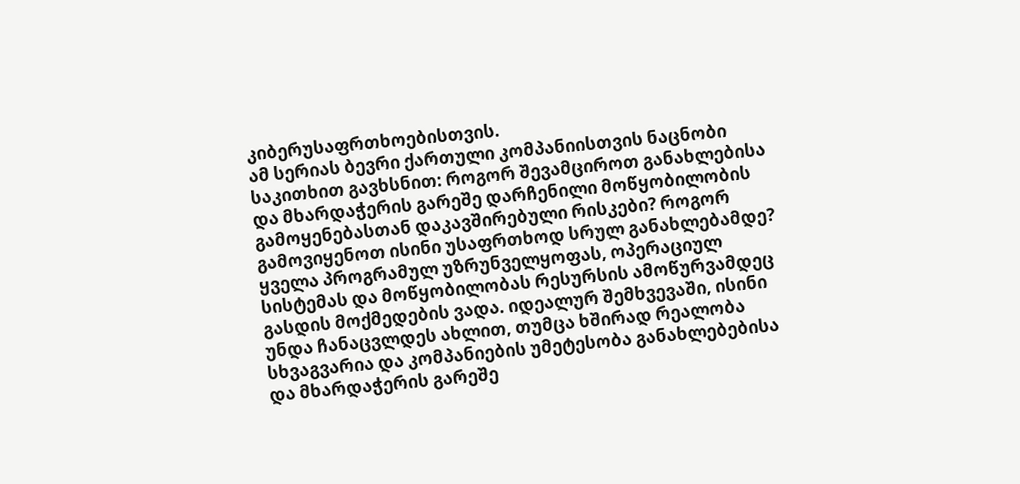კიბერუსაფრთხოებისთვის.
ამ სერიას ბევრი ქართული კომპანიისთვის ნაცნობი საკითხით გავხსნით: როგორ შევამციროთ განახლებისა და მხარდაჭერის გარეშე დარჩენილი მოწყობილობის გამოყენებასთან დაკავშირებული რისკები? როგორ გამოვიყენოთ ისინი უსაფრთხოდ სრულ განახლებამდე?
ყველა პროგრამულ უზრუნველყოფას, ოპერაციულ სისტემას და მოწყობილობას რესურსის ამოწურვამდეც გასდის მოქმედების ვადა. იდეალურ შემხვევაში, ისინი უნდა ჩანაცვლდეს ახლით, თუმცა ხშირად რეალობა სხვაგვარია და კომპანიების უმეტესობა განახლებებისა და მხარდაჭერის გარეშე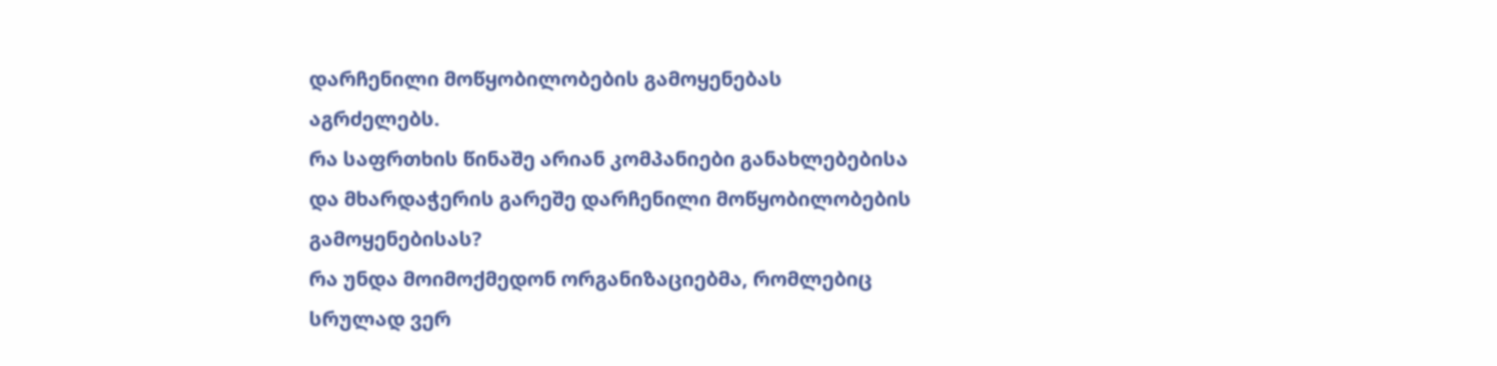დარჩენილი მოწყობილობების გამოყენებას აგრძელებს.
რა საფრთხის წინაშე არიან კომპანიები განახლებებისა და მხარდაჭერის გარეშე დარჩენილი მოწყობილობების გამოყენებისას?
რა უნდა მოიმოქმედონ ორგანიზაციებმა, რომლებიც სრულად ვერ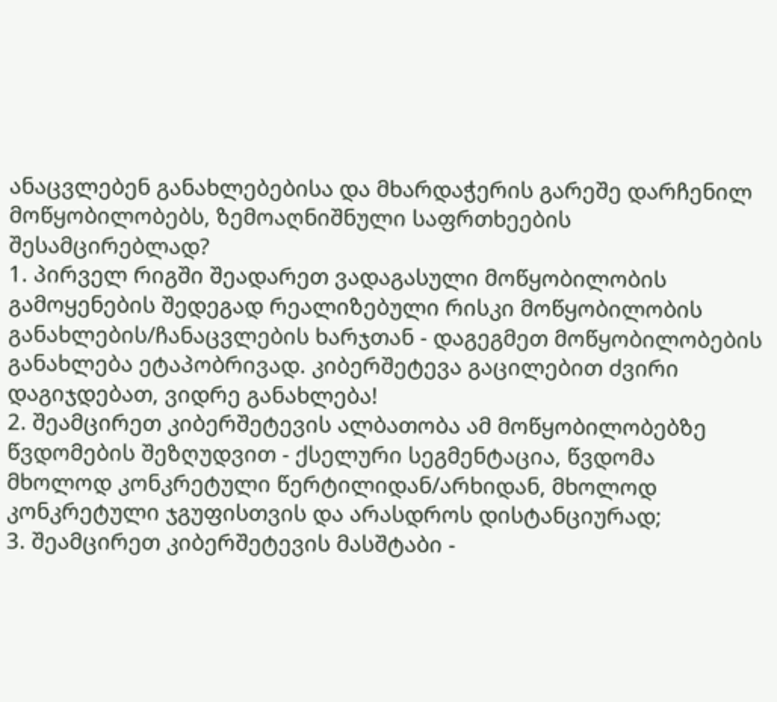ანაცვლებენ განახლებებისა და მხარდაჭერის გარეშე დარჩენილ მოწყობილობებს, ზემოაღნიშნული საფრთხეების შესამცირებლად?
1. პირველ რიგში შეადარეთ ვადაგასული მოწყობილობის გამოყენების შედეგად რეალიზებული რისკი მოწყობილობის განახლების/ჩანაცვლების ხარჯთან - დაგეგმეთ მოწყობილობების განახლება ეტაპობრივად. კიბერშეტევა გაცილებით ძვირი დაგიჯდებათ, ვიდრე განახლება!
2. შეამცირეთ კიბერშეტევის ალბათობა ამ მოწყობილობებზე წვდომების შეზღუდვით - ქსელური სეგმენტაცია, წვდომა მხოლოდ კონკრეტული წერტილიდან/არხიდან, მხოლოდ კონკრეტული ჯგუფისთვის და არასდროს დისტანციურად;
3. შეამცირეთ კიბერშეტევის მასშტაბი -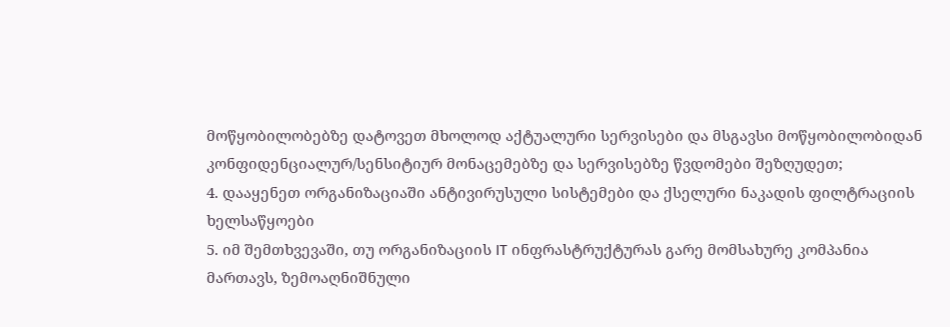მოწყობილობებზე დატოვეთ მხოლოდ აქტუალური სერვისები და მსგავსი მოწყობილობიდან კონფიდენციალურ/სენსიტიურ მონაცემებზე და სერვისებზე წვდომები შეზღუდეთ;
4. დააყენეთ ორგანიზაციაში ანტივირუსული სისტემები და ქსელური ნაკადის ფილტრაციის ხელსაწყოები
5. იმ შემთხვევაში, თუ ორგანიზაციის IT ინფრასტრუქტურას გარე მომსახურე კომპანია მართავს, ზემოაღნიშნული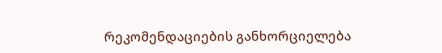რეკომენდაციების განხორციელება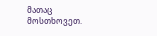მათაც მოსთხოვეთ.